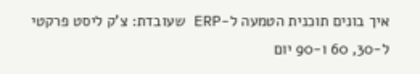איך בונים תוכנית הטמעה ל-ERP שעובדת: צ’ק ליסט פרקטי ל-30, 60 ו-90 יום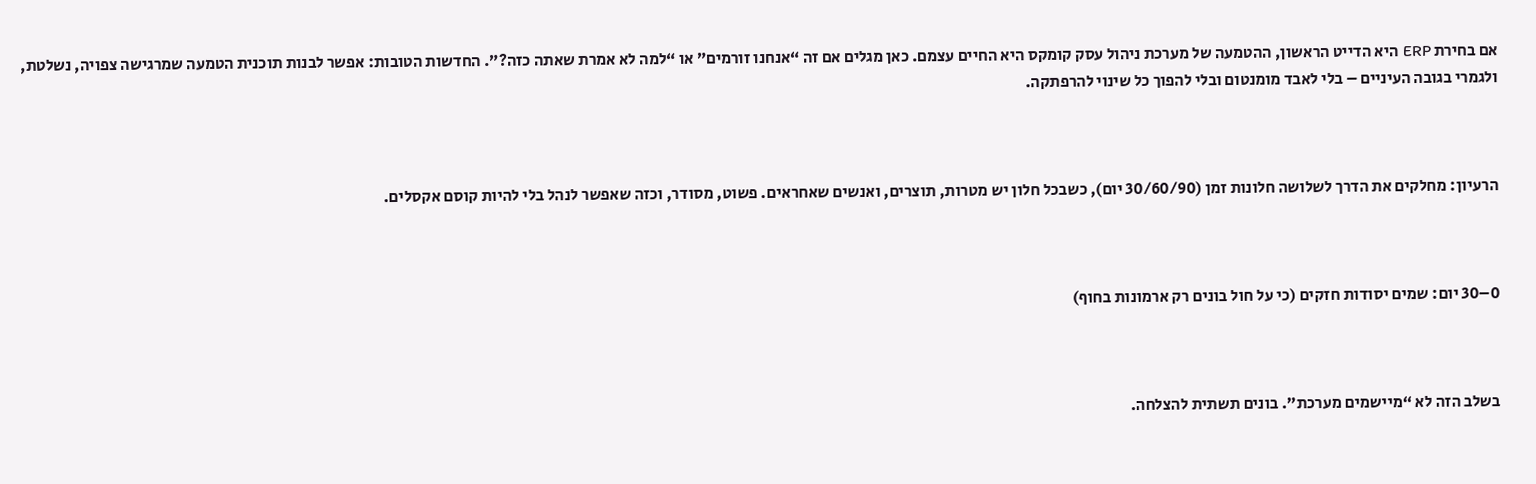אם בחירת ERP היא הדייט הראשון, ההטמעה של מערכת ניהול עסק קומקס היא החיים עצמם. כאן מגלים אם זה “אנחנו זורמים” או “למה לא אמרת שאתה כזה?”. החדשות הטובות: אפשר לבנות תוכנית הטמעה שמרגישה צפויה, נשלטת, ולגמרי בגובה העיניים – בלי לאבד מומנטום ובלי להפוך כל שינוי להרפתקה.



הרעיון: מחלקים את הדרך לשלושה חלונות זמן (30/60/90 יום), כשבכל חלון יש מטרות, תוצרים, ואנשים שאחראים. פשוט, מסודר, וכזה שאפשר לנהל בלי להיות קוסם אקסלים.



0–30 יום: שמים יסודות חזקים (כי על חול בונים רק ארמונות בחוף)



בשלב הזה לא “מיישמים מערכת”. בונים תשתית להצלחה.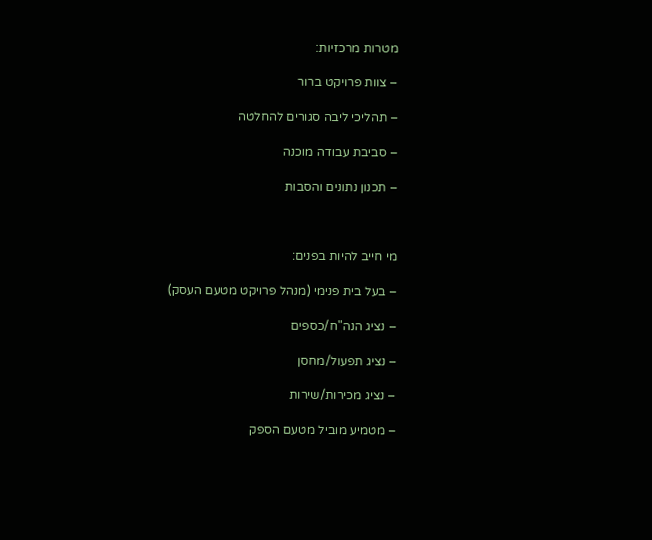מטרות מרכזיות:

– צוות פרויקט ברור

– תהליכי ליבה סגורים להחלטה

– סביבת עבודה מוכנה

– תכנון נתונים והסבות



מי חייב להיות בפנים:

– בעל בית פנימי (מנהל פרויקט מטעם העסק)

– נציג הנה"ח/כספים

– נציג תפעול/מחסן

– נציג מכירות/שירות

– מטמיע מוביל מטעם הספק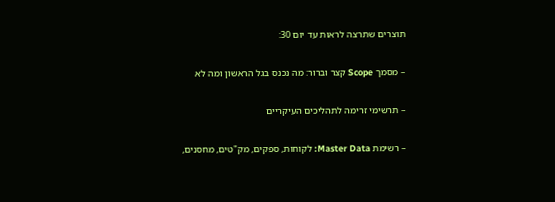תוצרים שתרצה לראות עד יום 30:

– מסמך Scope קצר וברור: מה נכנס בגל הראשון ומה לא

– תרשימי זרימה לתהליכים העיקריים

– רשימת Master Data: לקוחות, ספקים, מק"טים, מחסנים,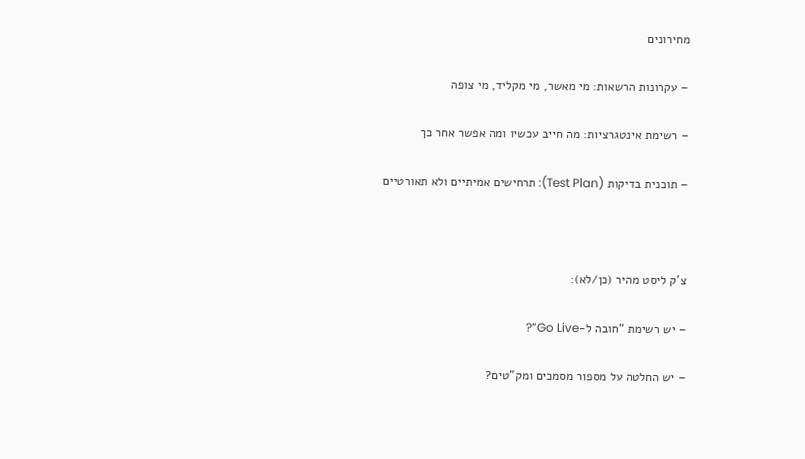מחירונים

– עקרונות הרשאות: מי מאשר, מי מקליד, מי צופה

– רשימת אינטגרציות: מה חייב עכשיו ומה אפשר אחר כך

– תוכנית בדיקות (Test Plan): תרחישים אמיתיים ולא תאורטיים



צ’ק ליסט מהיר (כן/לא):

– יש רשימת “חובה ל-Go Live”?

– יש החלטה על מספור מסמכים ומק"טים?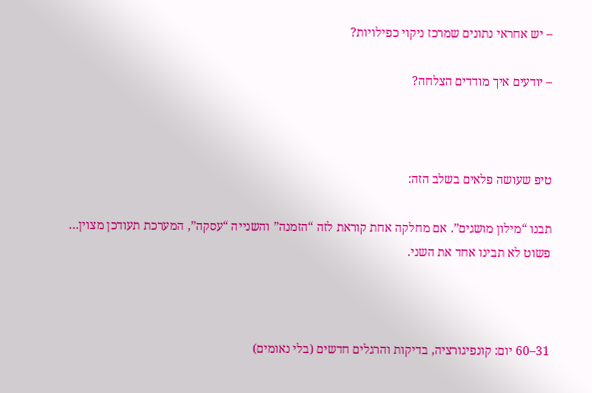– יש אחראי נתונים שמרכז ניקוי כפילויות?

– יודעים איך מודדים הצלחה?



טיפ שעושה פלאים בשלב הזה:

תבנו “מילון מושגים”. אם מחלקה אחת קוראת לזה “הזמנה” והשנייה “עסקה”, המערכת תעודכן מצוין… פשוט לא תבינו אחד את השני.



31–60 יום: קונפיגורציה, בדיקות והרגלים חדשים (בלי נאומים)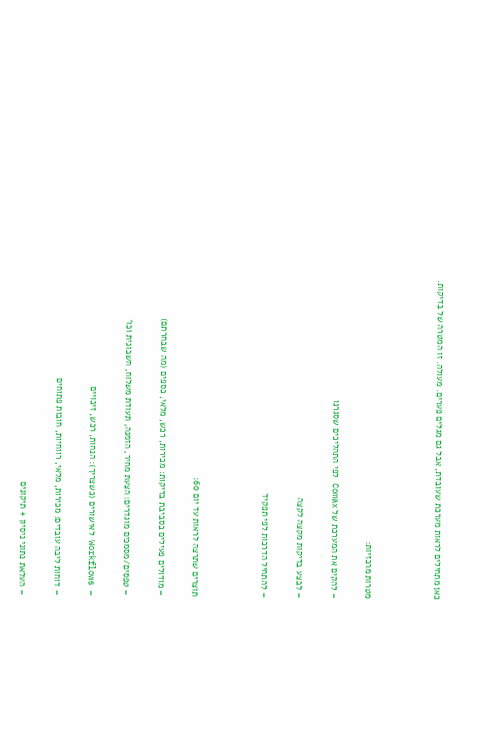כאן מתחילים לראות מערכת שעובדת, אבל גם מגלים פערים. מעולה. זו המטרה של בדיקות.



מטרות מרכזיות:

– להקים את המערכת של Comax לפי התהליכים שסגרנו

– לבצע בדיקות מקצה לקצה

– להתחיל הדרכות לפי תפקיד



תוצרים שתרצה לראות עד יום 60:

– מודולים פעילים בסביבת בדיקות: מכירות, רכש, מלאי, כספים (מה שבחרתם)

– טפסים/מסמכים מוגדרים: הצעת מחיר, הזמנה, תעודת משלוח, חשבונית וכו’

– Workflows לאישורים (כשצריך): הנחות, רכש, זיכויים

– דוחות ליבה עובדים: מכירות, מלאי, רווחיות, חובות פתוחים

– העלאת נתוני ניסיון + תיקונים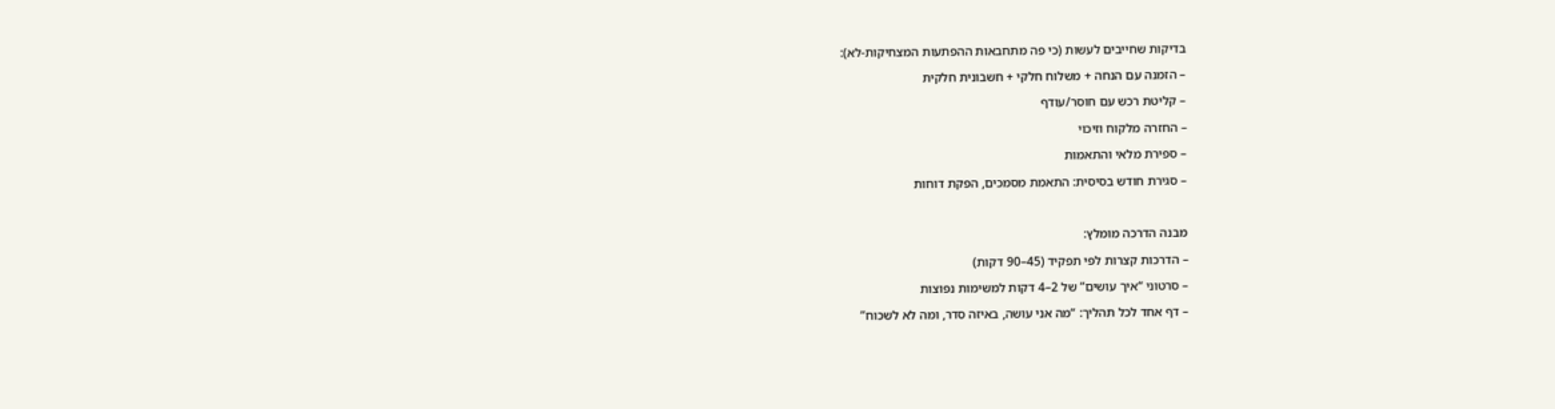בדיקות שחייבים לעשות (כי פה מתחבאות ההפתעות המצחיקות-לא):

– הזמנה עם הנחה + משלוח חלקי + חשבונית חלקית

– קליטת רכש עם חוסר/עודף

– החזרה מלקוח וזיכוי

– ספירת מלאי והתאמות

– סגירת חודש בסיסית: התאמת מסמכים, הפקת דוחות



מבנה הדרכה מומלץ:

– הדרכות קצרות לפי תפקיד (45–90 דקות)

– סרטוני “איך עושים” של 2–4 דקות למשימות נפוצות

– דף אחד לכל תהליך: “מה אני עושה, באיזה סדר, ומה לא לשכוח”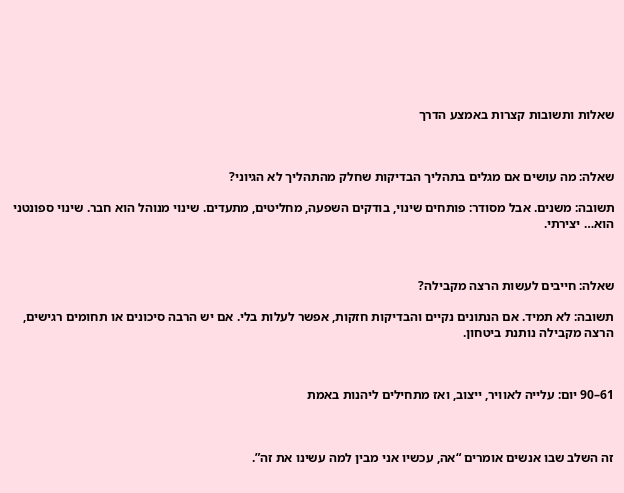שאלות ותשובות קצרות באמצע הדרך



שאלה: מה עושים אם מגלים בתהליך הבדיקות שחלק מהתהליך לא הגיוני?

תשובה: משנים. אבל מסודר: פותחים שינוי, בודקים השפעה, מחליטים, מתעדים. שינוי מנוהל הוא חבר. שינוי ספונטני הוא… יצירתי.



שאלה: חייבים לעשות הרצה מקבילה?

תשובה: לא תמיד. אם הנתונים נקיים והבדיקות חזקות, אפשר לעלות בלי. אם יש הרבה סיכונים או תחומים רגישים, הרצה מקבילה נותנת ביטחון.



61–90 יום: עלייה לאוויר, ייצוב, ואז מתחילים ליהנות באמת



זה השלב שבו אנשים אומרים “אה, עכשיו אני מבין למה עשינו את זה”.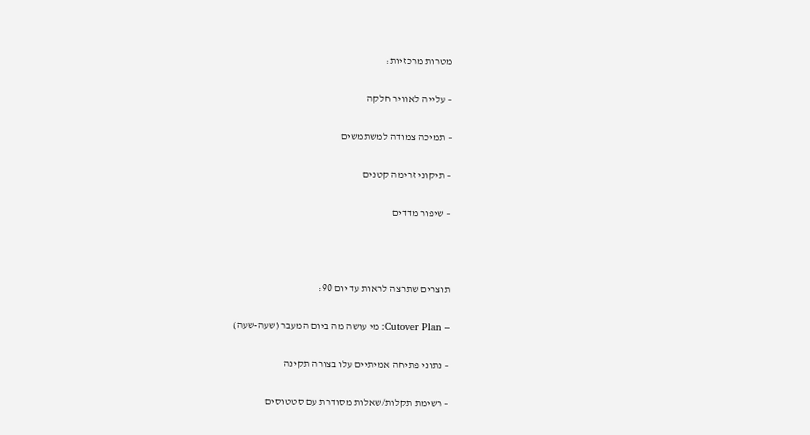מטרות מרכזיות:

– עלייה לאוויר חלקה

– תמיכה צמודה למשתמשים

– תיקוני זרימה קטנים

– שיפור מדדים



תוצרים שתרצה לראות עד יום 90:

– Cutover Plan: מי עושה מה ביום המעבר (שעה-שעה)

– נתוני פתיחה אמיתיים עלו בצורה תקינה

– רשימת תקלות/שאלות מסודרת עם סטטוסים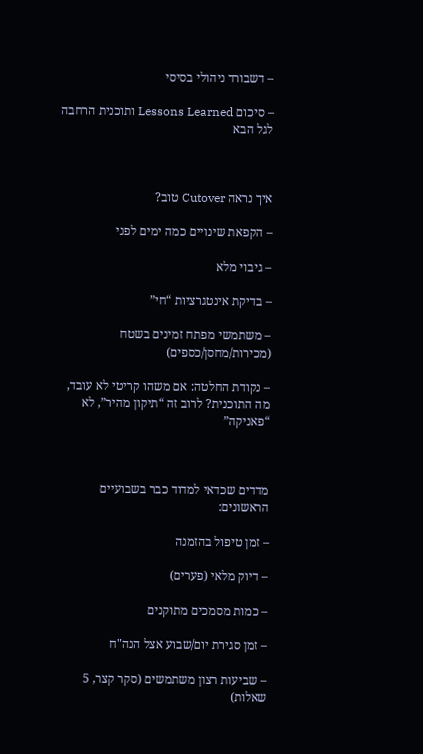– דשבורד ניהולי בסיסי

– סיכום Lessons Learned ותוכנית הרחבה לגל הבא



איך נראה Cutover טוב?

– הקפאת שינויים כמה ימים לפני

– גיבוי מלא

– בדיקת אינטגרציות “חי”

– משתמשי מפתח זמינים בשטח (מכירות/מחסן/כספים)

– נקודת החלטה: אם משהו קריטי לא עובד, מה התוכנית? לרוב זה “תיקון מהיר”, לא “פאניקה”



מדדים שכדאי למדוד כבר בשבועיים הראשונים:

– זמן טיפול בהזמנה

– דיוק מלאי (פערים)

– כמות מסמכים מתוקנים

– זמן סגירת יום/שבוע אצל הנה"ח

– שביעות רצון משתמשים (סקר קצר, 5 שאלות)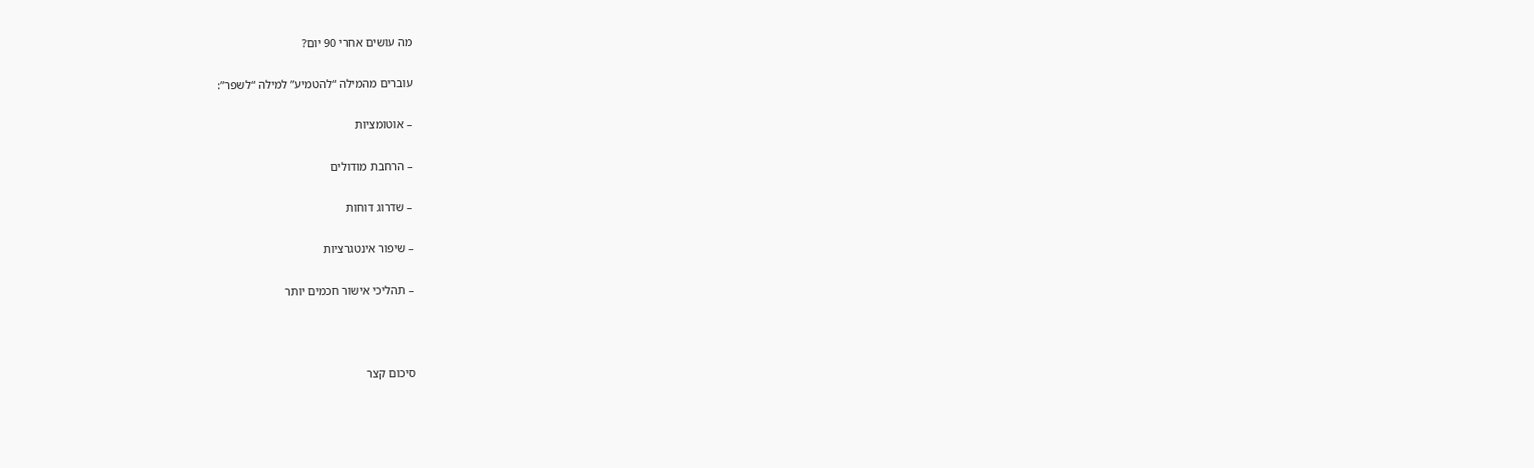מה עושים אחרי 90 יום?

עוברים מהמילה “להטמיע” למילה “לשפר”:

– אוטומציות

– הרחבת מודולים

– שדרוג דוחות

– שיפור אינטגרציות

– תהליכי אישור חכמים יותר



סיכום קצר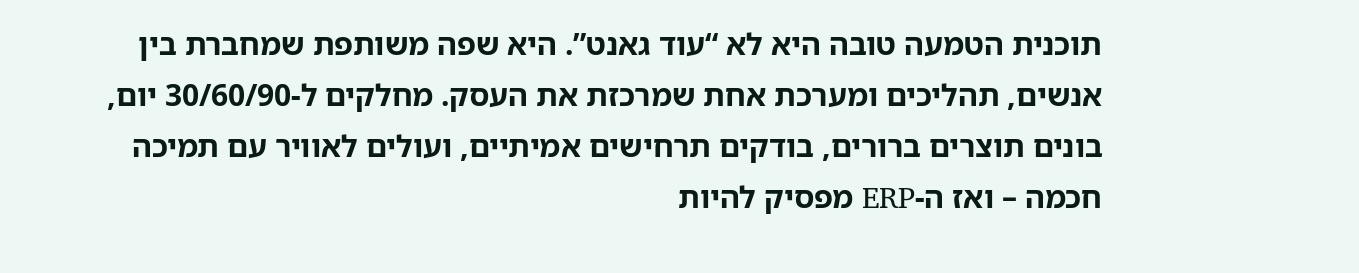תוכנית הטמעה טובה היא לא “עוד גאנט”. היא שפה משותפת שמחברת בין אנשים, תהליכים ומערכת אחת שמרכזת את העסק. מחלקים ל-30/60/90 יום, בונים תוצרים ברורים, בודקים תרחישים אמיתיים, ועולים לאוויר עם תמיכה חכמה – ואז ה-ERP מפסיק להיות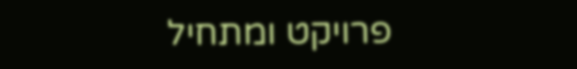פרויקט ומתחיל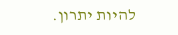להיות יתרון.